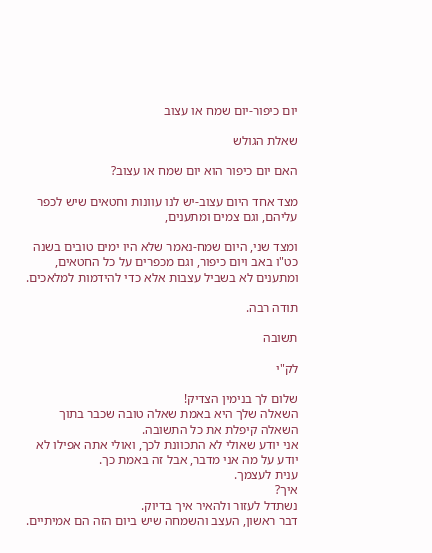יום כיפור-יום שמח או עצוב

שאלת הגולש

האם יום כיפור הוא יום שמח או עצוב?

מצד אחד היום עצוב-יש לנו עוונות וחטאים שיש לכפר עליהם, וגם צמים ומתענים,

ומצד שני, היום שמח-נאמר שלא היו ימים טובים בשנה כט"ו באב ויום כיפור, וגם מכפרים על כל החטאים, ומתענים לא בשביל עצבות אלא כדי להידמות למלאכים.

תודה רבה.

תשובה

לק"י

שלום לך בנימין הצדיק!
השאלה שלך היא באמת שאלה טובה שכבר בתוך השאלה קיפלת את כל התשובה.
אני יודע שאולי לא התכוונת לכך, ואולי אתה אפילו לא יודע על מה אני מדבר, אבל זה באמת כך.
ענית לעצמך.
איך?
נשתדל לעזור ולהאיר איך בדיוק.
דבר ראשון, העצב והשמחה שיש ביום הזה הם אמיתיים.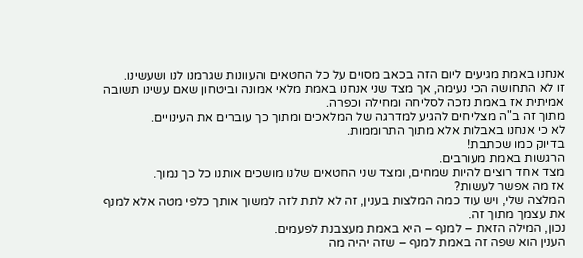אנחנו באמת מגיעים ליום הזה בכאב מסוים על כל החטאים והעוונות שגרמנו לנו ושעשינו.
זו לא התחושה הכי נעימה, אך מצד שני אנחנו באמת מלאי אמונה וביטחון שאם עשינו תשובה אמיתית אז באמת נזכה לסליחה ומחילה וכפרה.
מתוך זה ב"ה מצליחים להגיע למדרגה של המלאכים ומתוך כך עוברים את העינויים.
לא כי אנחנו באבלות אלא מתוך התרוממות.
בדיוק כמו שכתבת!
הרגשות באמת מעורבים.
מצד אחד רוצים להיות שמחים, ומצד שני החטאים שלנו מושכים אותנו כל כך נמוך.
אז מה אפשר לעשות?
המלצה שלי, ויש עוד כמה המלצות בענין, זה לא לתת לזה למשוך אותך כלפי מטה אלא למנף את עצמך מתוך זה.
נכון, המילה הזאת – למנף – היא באמת מעצבנת לפעמים.
הענין הוא שפה זה באמת למנף – שזה יהיה מה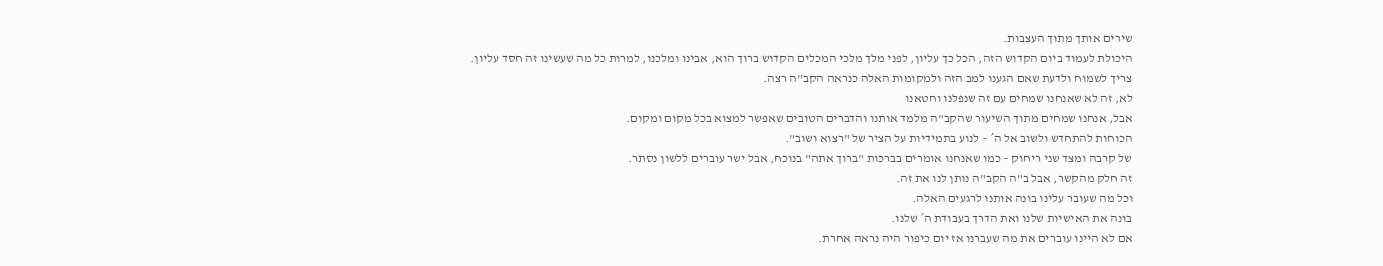שירים אותך מתוך העצבות.
היכולת לעמוד ביום הקדוש הזה, הכל כך עליון, לפני מלך מלכי המכלים הקדוש ברוך הוא, אבינו ומלכנו, למרות כל מה שעשינו זה חסד עליון.
צריך לשמוח ולדעת שאם הגענו למב הזה ולמקומות האלה כנראה הקב"ה רצה.
לא, זה לא שאנחנו שמחים עם זה שנפלנו וחטאנו
אבל, אנחנו שמחים מתוך השיעור שהקב"ה מלמד אותנו והדברים הטובים שאפשר למצוא בכל מקום ומקום.
הכוחות להתחדש ולשוב אל ה´ – לנוע בתמידיות על הציר של "רצוא ושוב".
של קרבה ומצד שני ריחוק – כמו שאנחנו אומרים בברכות "ברוך אתה" בנוכח, אבל ישר עוברים ללשון נסתר.
זה חלק מהקשר, אבל ב"ה הקב"ה נותן לנו את זה.
וכל מה שעובר עלינו בונה אותנו לרגעים האלה.
בונה את האישיות שלנו ואת הדרך בעבודת ה´ שלנו.
אם לא היינו עוברים את מה שעברנו אז יום כיפור היה נראה אחרת.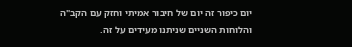יום כיפור זה יום של חיבור אמיתי וחזק עם הקב"ה והלוחות השניים שניתנו מעידים על זה.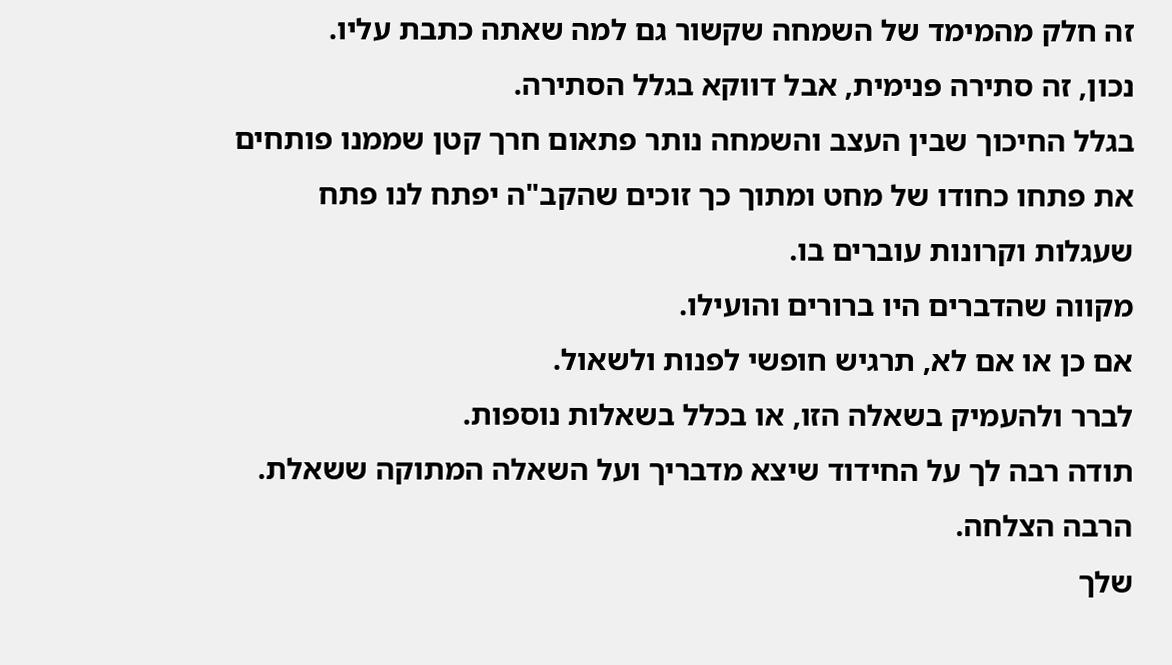זה חלק מהמימד של השמחה שקשור גם למה שאתה כתבת עליו.
נכון, זה סתירה פנימית, אבל דווקא בגלל הסתירה.
בגלל החיכוך שבין העצב והשמחה נותר פתאום חרך קטן שממנו פותחים את פתחו כחודו של מחט ומתוך כך זוכים שהקב"ה יפתח לנו פתח שעגלות וקרונות עוברים בו.
מקווה שהדברים היו ברורים והועילו.
אם כן או אם לא, תרגיש חופשי לפנות ולשאול.
לברר ולהעמיק בשאלה הזו, או בכלל בשאלות נוספות.
תודה רבה לך על החידוד שיצא מדבריך ועל השאלה המתוקה ששאלת.
הרבה הצלחה.
שלך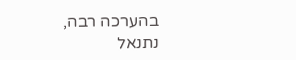בהערכה רבה,
נתנאל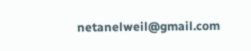netanelweil@gmail.com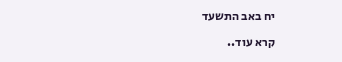יח באב התשעד

קרא עוד..